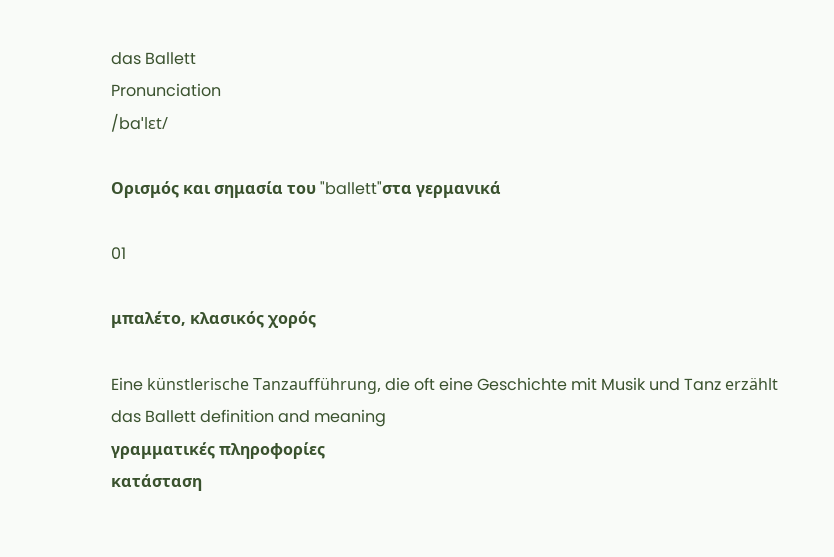das Ballett
Pronunciation
/baˈlɛt/

Ορισμός και σημασία του "ballett"στα γερμανικά

01

μπαλέτο, κλασικός χορός

Eine künstlerische Tanzaufführung, die oft eine Geschichte mit Musik und Tanz erzählt
das Ballett definition and meaning
γραμματικές πληροφορίες
κατάσταση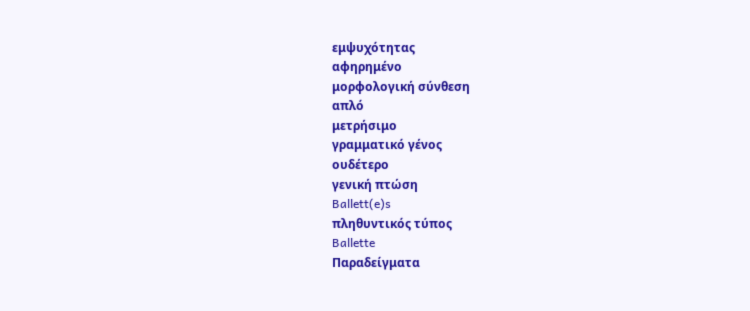εμψυχότητας
αφηρημένο
μορφολογική σύνθεση
απλό
μετρήσιμο
γραμματικό γένος
ουδέτερο
γενική πτώση
Ballett(e)s
πληθυντικός τύπος
Ballette
Παραδείγματα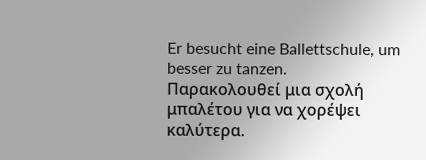Er besucht eine Ballettschule, um besser zu tanzen.
Παρακολουθεί μια σχολή μπαλέτου για να χορέψει καλύτερα.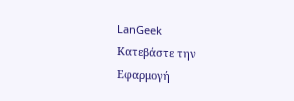LanGeek
Κατεβάστε την Εφαρμογή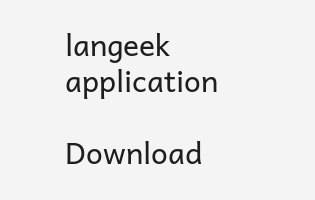langeek application

Download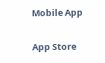Mobile App

App Store